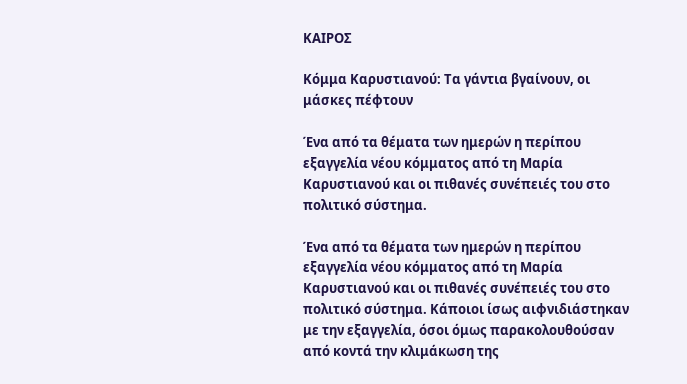ΚΑΙΡΟΣ

Κόμμα Καρυστιανού: Τα γάντια βγαίνουν, οι μάσκες πέφτουν

Ένα από τα θέματα των ημερών η περίπου εξαγγελία νέου κόμματος από τη Μαρία Καρυστιανού και οι πιθανές συνέπειές του στο πολιτικό σύστημα.

Ένα από τα θέματα των ημερών η περίπου εξαγγελία νέου κόμματος από τη Μαρία Καρυστιανού και οι πιθανές συνέπειές του στο πολιτικό σύστημα. Κάποιοι ίσως αιφνιδιάστηκαν με την εξαγγελία, όσοι όμως παρακολουθούσαν από κοντά την κλιμάκωση της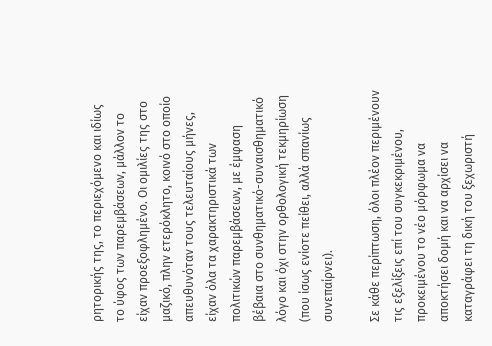ρητορικής της, το περιεχόμενο και ιδίως το ύφος των παρεμβάσεων, μάλλον το είχαν προεξοφλημένο. Οι ομιλίες της στο μαζικό, πλην ετερόκλητο, κοινό στο οποίο απευθυνόταν τους τελευταίους μήνες, είχαν όλα τα χαρακτηριστικά των πολιτικών παρεμβάσεων, με έμφαση βέβαια στο συνθηματικό-συναισθηματικό λόγο και όχι στην ορθολογική τεκμηρίωση (που ίσως ενίοτε πείθει, αλλά σπανίως συνεπαίρνει).

Σε κάθε περίπτωση, όλοι πλέον περιμένουν τις εξελίξεις επί του συγκεκριμένου, προκειμένου το νέο μόρφωμα να αποκτήσει δομή και να αρχίσει να καταγράφει τη δική του ξεχωριστή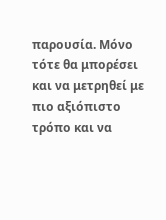παρουσία. Μόνο τότε θα μπορέσει και να μετρηθεί με πιο αξιόπιστο τρόπο και να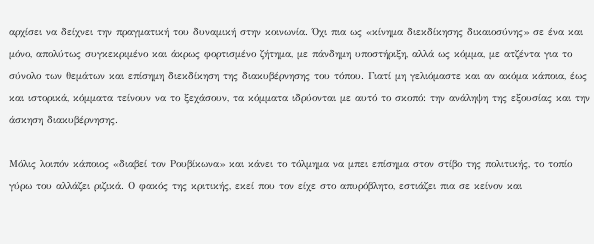αρχίσει να δείχνει την πραγματική του δυναμική στην κοινωνία. Όχι πια ως «κίνημα διεκδίκησης δικαιοσύνης» σε ένα και μόνο, απολύτως συγκεκριμένο και άκρως φορτισμένο ζήτημα, με πάνδημη υποστήριξη, αλλά ως κόμμα, με ατζέντα για το σύνολο των θεμάτων και επίσημη διεκδίκηση της διακυβέρνησης του τόπου. Γιατί μη γελιόμαστε και αν ακόμα κάποια, έως και ιστορικά, κόμματα τείνουν να το ξεχάσουν, τα κόμματα ιδρύονται με αυτό το σκοπό: την ανάληψη της εξουσίας και την άσκηση διακυβέρνησης.

Μόλις λοιπόν κάποιος «διαβεί τον Ρουβίκωνα» και κάνει το τόλμημα να μπει επίσημα στον στίβο της πολιτικής, το τοπίο γύρω του αλλάζει ριζικά. Ο φακός της κριτικής, εκεί που τον είχε στο απυρόβλητο, εστιάζει πια σε κείνον και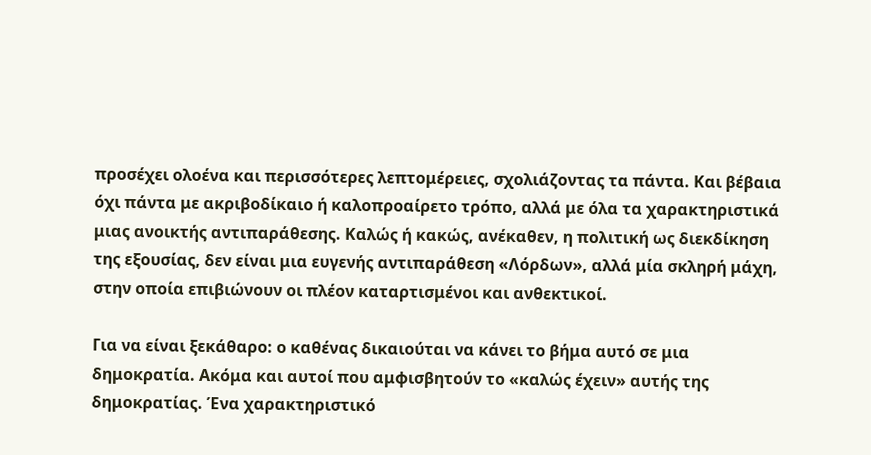προσέχει ολοένα και περισσότερες λεπτομέρειες, σχολιάζοντας τα πάντα. Και βέβαια όχι πάντα με ακριβοδίκαιο ή καλοπροαίρετο τρόπο, αλλά με όλα τα χαρακτηριστικά μιας ανοικτής αντιπαράθεσης. Καλώς ή κακώς, ανέκαθεν, η πολιτική ως διεκδίκηση της εξουσίας, δεν είναι μια ευγενής αντιπαράθεση «Λόρδων», αλλά μία σκληρή μάχη, στην οποία επιβιώνουν οι πλέον καταρτισμένοι και ανθεκτικοί.

Για να είναι ξεκάθαρο: ο καθένας δικαιούται να κάνει το βήμα αυτό σε μια δημοκρατία. Ακόμα και αυτοί που αμφισβητούν το «καλώς έχειν» αυτής της δημοκρατίας. Ένα χαρακτηριστικό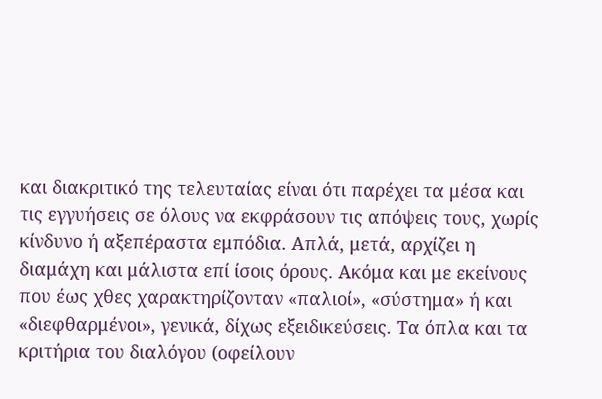και διακριτικό της τελευταίας είναι ότι παρέχει τα μέσα και τις εγγυήσεις σε όλους να εκφράσουν τις απόψεις τους, χωρίς κίνδυνο ή αξεπέραστα εμπόδια. Απλά, μετά, αρχίζει η διαμάχη και μάλιστα επί ίσοις όρους. Ακόμα και με εκείνους που έως χθες χαρακτηρίζονταν «παλιοί», «σύστημα» ή και «διεφθαρμένοι», γενικά, δίχως εξειδικεύσεις. Τα όπλα και τα κριτήρια του διαλόγου (οφείλουν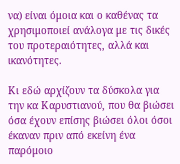να) είναι όμοια και ο καθένας τα χρησιμοποιεί ανάλογα με τις δικές του προτεραιότητες, αλλά και ικανότητες.

Κι εδώ αρχίζουν τα δύσκολα για την κα Καρυστιανού, που θα βιώσει όσα έχουν επίσης βιώσει όλοι όσοι έκαναν πριν από εκείνη ένα παρόμοιο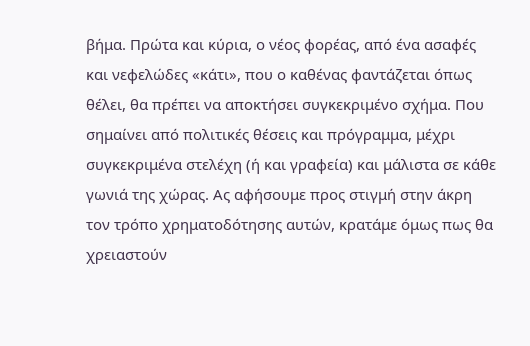βήμα. Πρώτα και κύρια, ο νέος φορέας, από ένα ασαφές και νεφελώδες «κάτι», που ο καθένας φαντάζεται όπως θέλει, θα πρέπει να αποκτήσει συγκεκριμένο σχήμα. Που σημαίνει από πολιτικές θέσεις και πρόγραμμα, μέχρι συγκεκριμένα στελέχη (ή και γραφεία) και μάλιστα σε κάθε γωνιά της χώρας. Ας αφήσουμε προς στιγμή στην άκρη τον τρόπο χρηματοδότησης αυτών, κρατάμε όμως πως θα χρειαστούν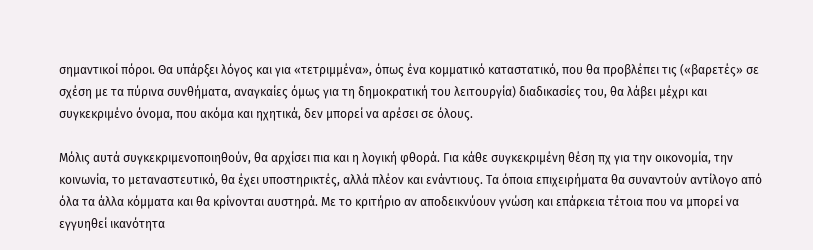σημαντικοί πόροι. Θα υπάρξει λόγος και για «τετριμμένα», όπως ένα κομματικό καταστατικό, που θα προβλέπει τις («βαρετές» σε σχέση με τα πύρινα συνθήματα, αναγκαίες όμως για τη δημοκρατική του λειτουργία) διαδικασίες του, θα λάβει μέχρι και συγκεκριμένο όνομα, που ακόμα και ηχητικά, δεν μπορεί να αρέσει σε όλους.

Μόλις αυτά συγκεκριμενοποιηθούν, θα αρχίσει πια και η λογική φθορά. Για κάθε συγκεκριμένη θέση πχ για την οικονομία, την κοινωνία, το μεταναστευτικό, θα έχει υποστηρικτές, αλλά πλέον και ενάντιους. Τα όποια επιχειρήματα θα συναντούν αντίλογο από όλα τα άλλα κόμματα και θα κρίνονται αυστηρά. Με το κριτήριο αν αποδεικνύουν γνώση και επάρκεια τέτοια που να μπορεί να εγγυηθεί ικανότητα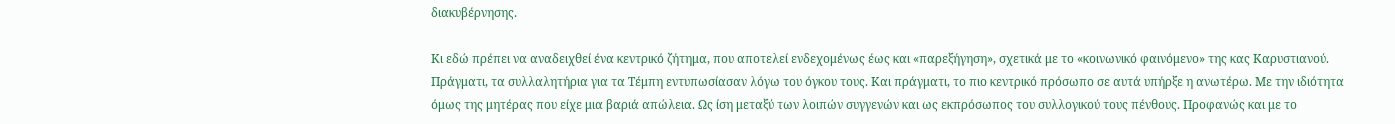διακυβέρνησης.

Κι εδώ πρέπει να αναδειχθεί ένα κεντρικό ζήτημα, που αποτελεί ενδεχομένως έως και «παρεξήγηση», σχετικά με το «κοινωνικό φαινόμενο» της κας Καρυστιανού. Πράγματι, τα συλλαλητήρια για τα Τέμπη εντυπωσίασαν λόγω του όγκου τους. Και πράγματι, το πιο κεντρικό πρόσωπο σε αυτά υπήρξε η ανωτέρω. Με την ιδιότητα όμως της μητέρας που είχε μια βαριά απώλεια. Ως ίση μεταξύ των λοιπών συγγενών και ως εκπρόσωπος του συλλογικού τους πένθους. Προφανώς και με το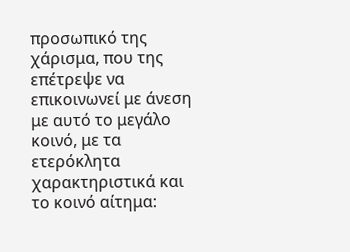προσωπικό της χάρισμα, που της επέτρεψε να επικοινωνεί με άνεση με αυτό το μεγάλο κοινό, με τα ετερόκλητα χαρακτηριστικά και το κοινό αίτημα: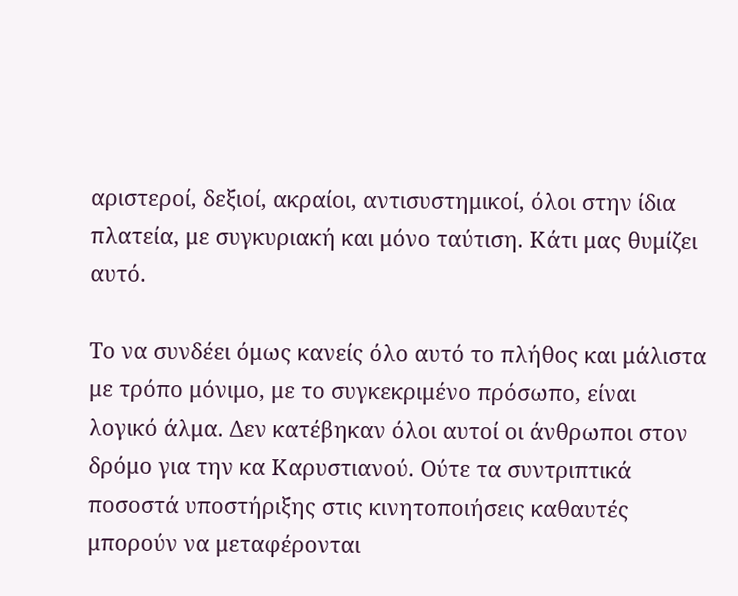αριστεροί, δεξιοί, ακραίοι, αντισυστημικοί, όλοι στην ίδια πλατεία, με συγκυριακή και μόνο ταύτιση. Κάτι μας θυμίζει αυτό.

Το να συνδέει όμως κανείς όλο αυτό το πλήθος και μάλιστα με τρόπο μόνιμο, με το συγκεκριμένο πρόσωπο, είναι λογικό άλμα. Δεν κατέβηκαν όλοι αυτοί οι άνθρωποι στον δρόμο για την κα Καρυστιανού. Ούτε τα συντριπτικά ποσοστά υποστήριξης στις κινητοποιήσεις καθαυτές μπορούν να μεταφέρονται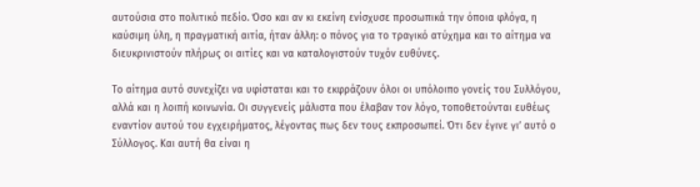αυτούσια στο πολιτικό πεδίο. Όσο και αν κι εκείνη ενίσχυσε προσωπικά την όποια φλόγα, η καύσιμη ύλη, η πραγματική αιτία, ήταν άλλη: ο πόνος για το τραγικό ατύχημα και το αίτημα να διευκρινιστούν πλήρως οι αιτίες και να καταλογιστούν τυχόν ευθύνες.

Το αίτημα αυτό συνεχίζει να υφίσταται και το εκφράζουν όλοι οι υπόλοιπο γονείς του Συλλόγου, αλλά και η λοιπή κοινωνία. Οι συγγενείς μάλιστα που έλαβαν τον λόγο, τοποθετούνται ευθέως εναντίον αυτού του εγχειρήματος, λέγοντας πως δεν τους εκπροσωπεί. Ότι δεν έγινε γι’ αυτό ο Σύλλογος. Και αυτή θα είναι η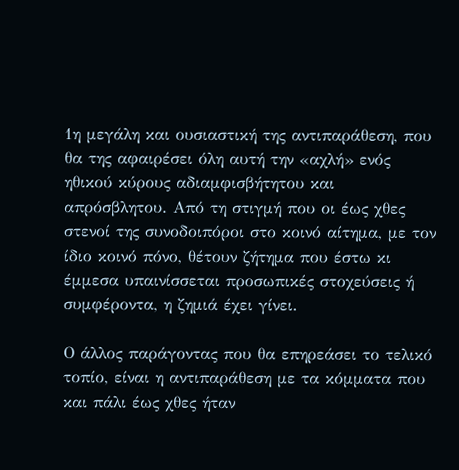1η μεγάλη και ουσιαστική της αντιπαράθεση, που θα της αφαιρέσει όλη αυτή την «αχλή» ενός ηθικού κύρους αδιαμφισβήτητου και απρόσβλητου. Από τη στιγμή που οι έως χθες στενοί της συνοδοιπόροι στο κοινό αίτημα, με τον ίδιο κοινό πόνο, θέτουν ζήτημα που έστω κι έμμεσα υπαινίσσεται προσωπικές στοχεύσεις ή συμφέροντα, η ζημιά έχει γίνει.

Ο άλλος παράγοντας που θα επηρεάσει το τελικό τοπίο, είναι η αντιπαράθεση με τα κόμματα που και πάλι έως χθες ήταν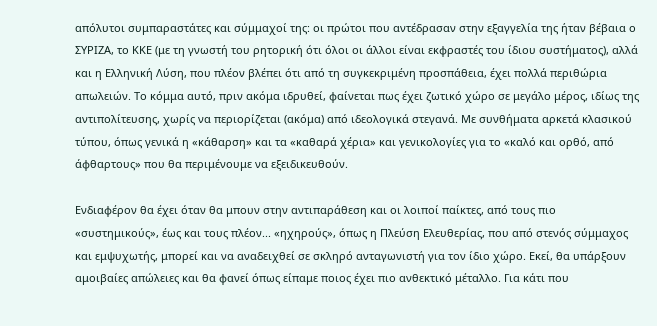απόλυτοι συμπαραστάτες και σύμμαχοί της: οι πρώτοι που αντέδρασαν στην εξαγγελία της ήταν βέβαια ο ΣΥΡΙΖΑ, το ΚΚΕ (με τη γνωστή του ρητορική ότι όλοι οι άλλοι είναι εκφραστές του ίδιου συστήματος), αλλά και η Ελληνική Λύση, που πλέον βλέπει ότι από τη συγκεκριμένη προσπάθεια, έχει πολλά περιθώρια απωλειών. Το κόμμα αυτό, πριν ακόμα ιδρυθεί, φαίνεται πως έχει ζωτικό χώρο σε μεγάλο μέρος, ιδίως της αντιπολίτευσης, χωρίς να περιορίζεται (ακόμα) από ιδεολογικά στεγανά. Με συνθήματα αρκετά κλασικού τύπου, όπως γενικά η «κάθαρση» και τα «καθαρά χέρια» και γενικολογίες για το «καλό και ορθό, από άφθαρτους» που θα περιμένουμε να εξειδικευθούν.

Ενδιαφέρον θα έχει όταν θα μπουν στην αντιπαράθεση και οι λοιποί παίκτες, από τους πιο «συστημικούς», έως και τους πλέον... «ηχηρούς», όπως η Πλεύση Ελευθερίας, που από στενός σύμμαχος και εμψυχωτής, μπορεί και να αναδειχθεί σε σκληρό ανταγωνιστή για τον ίδιο χώρο. Εκεί, θα υπάρξουν αμοιβαίες απώλειες και θα φανεί όπως είπαμε ποιος έχει πιο ανθεκτικό μέταλλο. Για κάτι που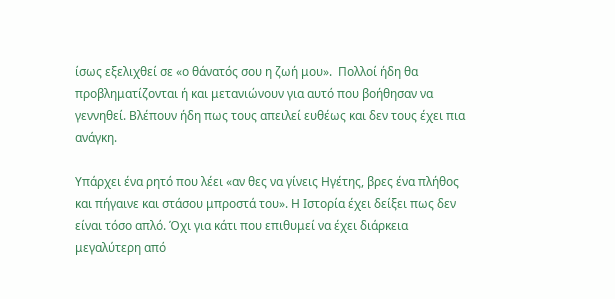ίσως εξελιχθεί σε «ο θάνατός σου η ζωή μου».  Πολλοί ήδη θα προβληματίζονται ή και μετανιώνουν για αυτό που βοήθησαν να γεννηθεί. Βλέπουν ήδη πως τους απειλεί ευθέως και δεν τους έχει πια ανάγκη.

Υπάρχει ένα ρητό που λέει «αν θες να γίνεις Ηγέτης, βρες ένα πλήθος και πήγαινε και στάσου μπροστά του». Η Ιστορία έχει δείξει πως δεν είναι τόσο απλό. Όχι για κάτι που επιθυμεί να έχει διάρκεια μεγαλύτερη από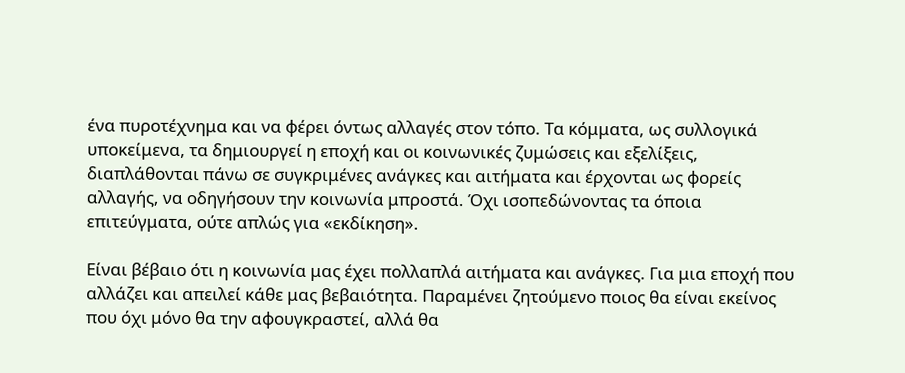ένα πυροτέχνημα και να φέρει όντως αλλαγές στον τόπο. Τα κόμματα, ως συλλογικά υποκείμενα, τα δημιουργεί η εποχή και οι κοινωνικές ζυμώσεις και εξελίξεις, διαπλάθονται πάνω σε συγκριμένες ανάγκες και αιτήματα και έρχονται ως φορείς αλλαγής, να οδηγήσουν την κοινωνία μπροστά. Όχι ισοπεδώνοντας τα όποια επιτεύγματα, ούτε απλώς για «εκδίκηση».

Είναι βέβαιο ότι η κοινωνία μας έχει πολλαπλά αιτήματα και ανάγκες. Για μια εποχή που αλλάζει και απειλεί κάθε μας βεβαιότητα. Παραμένει ζητούμενο ποιος θα είναι εκείνος που όχι μόνο θα την αφουγκραστεί, αλλά θα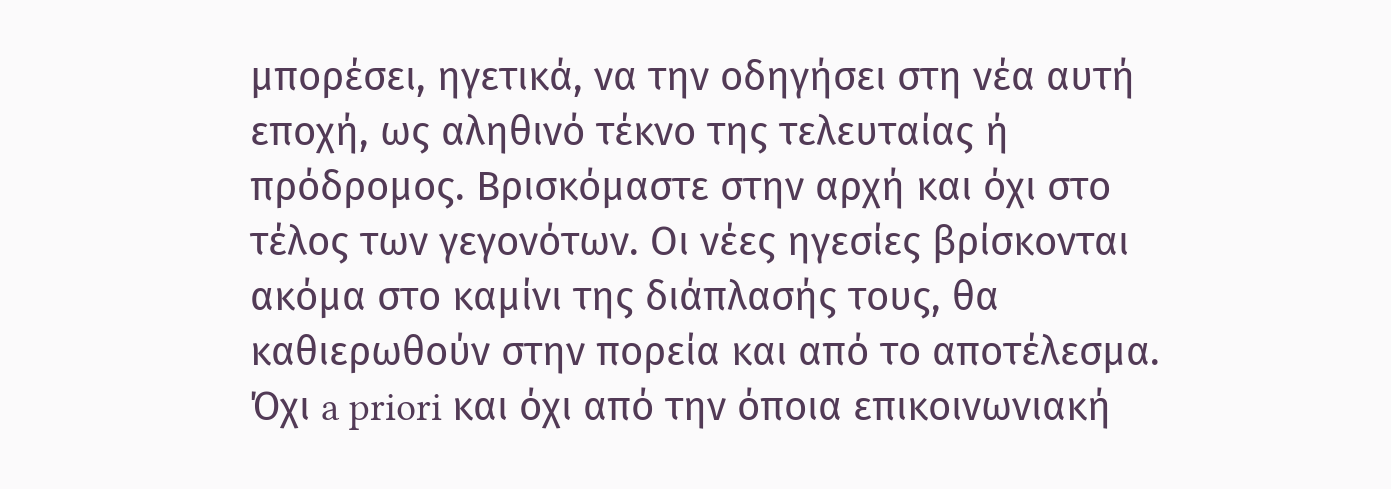μπορέσει, ηγετικά, να την οδηγήσει στη νέα αυτή εποχή, ως αληθινό τέκνο της τελευταίας ή πρόδρομος. Βρισκόμαστε στην αρχή και όχι στο τέλος των γεγονότων. Οι νέες ηγεσίες βρίσκονται ακόμα στο καμίνι της διάπλασής τους, θα καθιερωθούν στην πορεία και από το αποτέλεσμα. Όχι a priori και όχι από την όποια επικοινωνιακή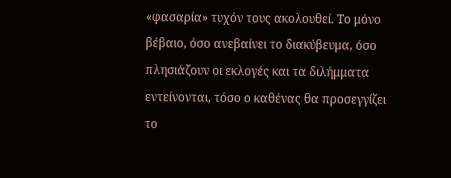«φασαρία» τυχόν τους ακολουθεί. Το μόνο βέβαιο, όσο ανεβαίνει το διακύβευμα, όσο πλησιάζουν οι εκλογές και τα διλήμματα εντείνονται, τόσο ο καθένας θα προσεγγίζει το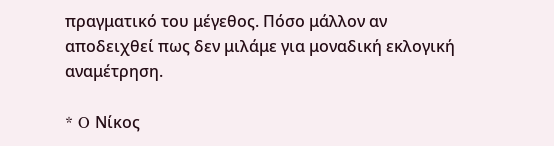πραγματικό του μέγεθος. Πόσο μάλλον αν αποδειχθεί πως δεν μιλάμε για μοναδική εκλογική αναμέτρηση.

* O Νίκος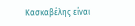Κασκαβέλης είναι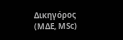Δικηγόρος (ΜΔΕ, ΜSc)